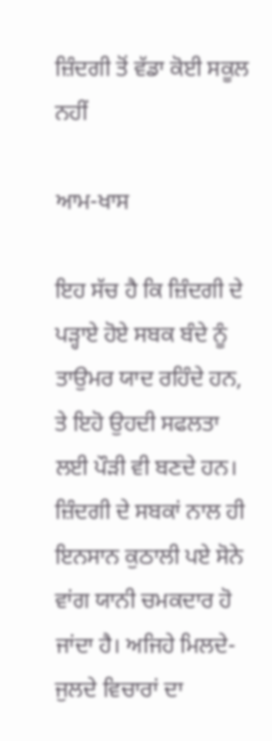ਜ਼ਿੰਦਗੀ ਤੋਂ ਵੱਡਾ ਕੋਈ ਸਕੂਲ ਨਹੀਂ

ਆਮ-ਖਾਸ

ਇਹ ਸੱਚ ਹੈ ਕਿ ਜ਼ਿੰਦਗੀ ਦੇ ਪੜ੍ਹਾਏ ਹੋਏ ਸਬਕ ਬੰਦੇ ਨੂੰ ਤਾਉਮਰ ਯਾਦ ਰਹਿੰਦੇ ਹਨ, ਤੇ ਇਹੋ ਉਹਦੀ ਸਫਲਤਾ ਲਈ ਪੌੜੀ ਵੀ ਬਣਦੇ ਹਨ। ਜ਼ਿੰਦਗੀ ਦੇ ਸਬਕਾਂ ਨਾਲ ਹੀ ਇਨਸਾਨ ਕੁਠਾਲੀ ਪਏ ਸੋਨੇ ਵਾਂਗ ਯਾਨੀ ਚਮਕਦਾਰ ਹੋ ਜਾਂਦਾ ਹੈ। ਅਜਿਹੇ ਮਿਲਦੇ-ਜੁਲਦੇ ਵਿਚਾਰਾਂ ਦਾ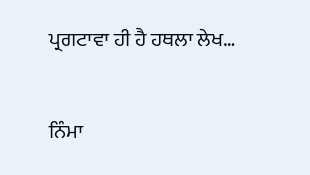ਪ੍ਰਗਟਾਵਾ ਹੀ ਹੈ ਹਥਲਾ ਲੇਖ…

ਨਿੰਮਾ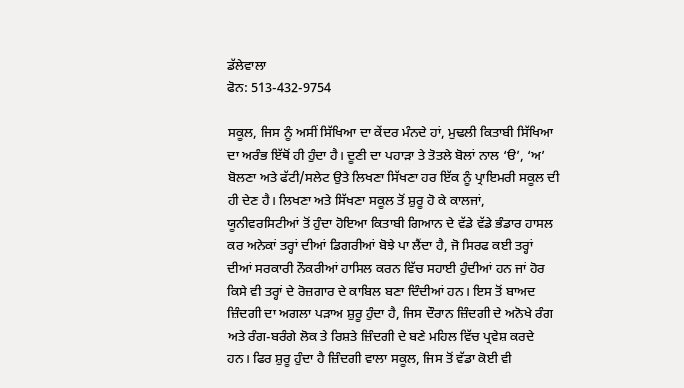ਡੱਲੇਵਾਲਾ
ਫੋਨ: 513-432-9754

ਸਕੂਲ, ਜਿਸ ਨੂੰ ਅਸੀਂ ਸਿੱਖਿਆ ਦਾ ਕੇਂਦਰ ਮੰਨਦੇ ਹਾਂ, ਮੁਢਲੀ ਕਿਤਾਬੀ ਸਿੱਖਿਆ ਦਾ ਅਰੰਭ ਇੱਥੋਂ ਹੀ ਹੁੰਦਾ ਹੈ। ਦੂਣੀ ਦਾ ਪਹਾੜਾ ਤੇ ਤੋਤਲੇ ਬੋਲਾਂ ਨਾਲ ‘ੳ’, ‘ਅ’ ਬੋਲਣਾ ਅਤੇ ਫੱਟੀ/ਸਲੇਟ ਉਤੇ ਲਿਖਣਾ ਸਿੱਖਣਾ ਹਰ ਇੱਕ ਨੂੰ ਪ੍ਰਾਇਮਰੀ ਸਕੂਲ ਦੀ ਹੀ ਦੇਣ ਹੈ। ਲਿਖਣਾ ਅਤੇ ਸਿੱਖਣਾ ਸਕੂਲ ਤੋਂ ਸ਼ੁਰੂ ਹੋ ਕੇ ਕਾਲਜਾਂ, ਯੂਨੀਵਰਸਿਟੀਆਂ ਤੋਂ ਹੁੰਦਾ ਹੋਇਆ ਕਿਤਾਬੀ ਗਿਆਨ ਦੇ ਵੱਡੇ ਵੱਡੇ ਭੰਡਾਰ ਹਾਸਲ ਕਰ ਅਨੇਕਾਂ ਤਰ੍ਹਾਂ ਦੀਆਂ ਡਿਗਰੀਆਂ ਬੋਝੇ ਪਾ ਲੈਂਦਾ ਹੈ, ਜੋ ਸਿਰਫ ਕਈ ਤਰ੍ਹਾਂ ਦੀਆਂ ਸਰਕਾਰੀ ਨੌਕਰੀਆਂ ਹਾਸਿਲ ਕਰਨ ਵਿੱਚ ਸਹਾਈ ਹੁੰਦੀਆਂ ਹਨ ਜਾਂ ਹੋਰ ਕਿਸੇ ਵੀ ਤਰ੍ਹਾਂ ਦੇ ਰੋਜ਼ਗਾਰ ਦੇ ਕਾਬਿਲ ਬਣਾ ਦਿੰਦੀਆਂ ਹਨ। ਇਸ ਤੋਂ ਬਾਅਦ ਜ਼ਿੰਦਗੀ ਦਾ ਅਗਲਾ ਪੜਾਅ ਸ਼ੁਰੂ ਹੁੰਦਾ ਹੈ, ਜਿਸ ਦੌਰਾਨ ਜ਼ਿੰਦਗੀ ਦੇ ਅਨੋਖੇ ਰੰਗ ਅਤੇ ਰੰਗ-ਬਰੰਗੇ ਲੋਕ ਤੇ ਰਿਸ਼ਤੇ ਜ਼ਿੰਦਗੀ ਦੇ ਬਣੇ ਮਹਿਲ ਵਿੱਚ ਪ੍ਰਵੇਸ਼ ਕਰਦੇ ਹਨ। ਫਿਰ ਸ਼ੁਰੂ ਹੁੰਦਾ ਹੈ ਜ਼ਿੰਦਗੀ ਵਾਲਾ ਸਕੂਲ, ਜਿਸ ਤੋਂ ਵੱਡਾ ਕੋਈ ਵੀ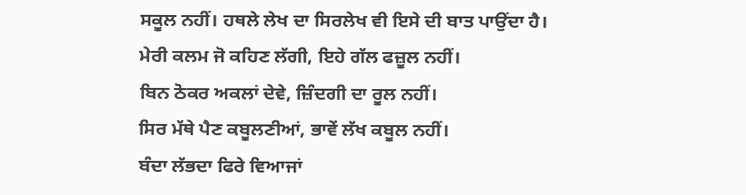ਸਕੂਲ ਨਹੀਂ। ਹਥਲੇ ਲੇਖ ਦਾ ਸਿਰਲੇਖ ਵੀ ਇਸੇ ਦੀ ਬਾਤ ਪਾਉਂਦਾ ਹੈ।
ਮੇਰੀ ਕਲਮ ਜੋ ਕਹਿਣ ਲੱਗੀ, ਇਹੇ ਗੱਲ ਫਜ਼ੂਲ ਨਹੀਂ।
ਬਿਨ ਠੋਕਰ ਅਕਲਾਂ ਦੇਵੇ, ਜ਼ਿੰਦਗੀ ਦਾ ਰੂਲ ਨਹੀਂ।
ਸਿਰ ਮੱਥੇ ਪੈਣ ਕਬੂਲਣੀਆਂ, ਭਾਵੇਂ ਲੱਖ ਕਬੂਲ ਨਹੀਂ।
ਬੰਦਾ ਲੱਭਦਾ ਫਿਰੇ ਵਿਆਜਾਂ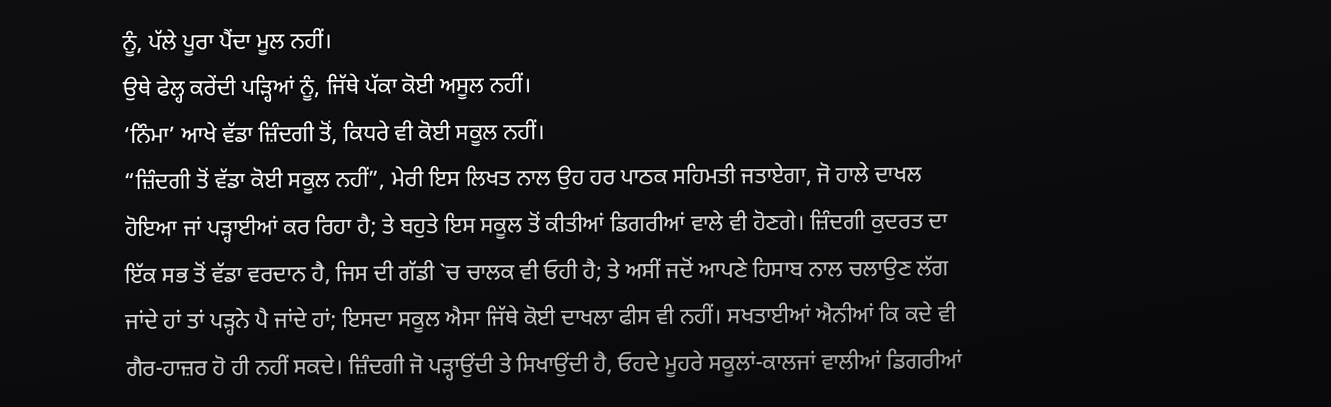ਨੂੰ, ਪੱਲੇ ਪੂਰਾ ਪੈਂਦਾ ਮੂਲ ਨਹੀਂ।
ਉਥੇ ਫੇਲ੍ਹ ਕਰੇਂਦੀ ਪੜ੍ਹਿਆਂ ਨੂੰ, ਜਿੱਥੇ ਪੱਕਾ ਕੋਈ ਅਸੂਲ ਨਹੀਂ।
‘ਨਿੰਮਾ’ ਆਖੇ ਵੱਡਾ ਜ਼ਿੰਦਗੀ ਤੋਂ, ਕਿਧਰੇ ਵੀ ਕੋਈ ਸਕੂਲ ਨਹੀਂ।
“ਜ਼ਿੰਦਗੀ ਤੋਂ ਵੱਡਾ ਕੋਈ ਸਕੂਲ ਨਹੀਂ”, ਮੇਰੀ ਇਸ ਲਿਖਤ ਨਾਲ ਉਹ ਹਰ ਪਾਠਕ ਸਹਿਮਤੀ ਜਤਾਏਗਾ, ਜੋ ਹਾਲੇ ਦਾਖਲ ਹੋਇਆ ਜਾਂ ਪੜ੍ਹਾਈਆਂ ਕਰ ਰਿਹਾ ਹੈ; ਤੇ ਬਹੁਤੇ ਇਸ ਸਕੂਲ ਤੋਂ ਕੀਤੀਆਂ ਡਿਗਰੀਆਂ ਵਾਲੇ ਵੀ ਹੋਣਗੇ। ਜ਼ਿੰਦਗੀ ਕੁਦਰਤ ਦਾ ਇੱਕ ਸਭ ਤੋਂ ਵੱਡਾ ਵਰਦਾਨ ਹੈ, ਜਿਸ ਦੀ ਗੱਡੀ `ਚ ਚਾਲਕ ਵੀ ਓਹੀ ਹੈ; ਤੇ ਅਸੀਂ ਜਦੋਂ ਆਪਣੇ ਹਿਸਾਬ ਨਾਲ ਚਲਾਉਣ ਲੱਗ ਜਾਂਦੇ ਹਾਂ ਤਾਂ ਪੜ੍ਹਨੇ ਪੈ ਜਾਂਦੇ ਹਾਂ; ਇਸਦਾ ਸਕੂਲ ਐਸਾ ਜਿੱਥੇ ਕੋਈ ਦਾਖਲਾ ਫੀਸ ਵੀ ਨਹੀਂ। ਸਖਤਾਈਆਂ ਐਨੀਆਂ ਕਿ ਕਦੇ ਵੀ ਗੈਰ-ਹਾਜ਼ਰ ਹੋ ਹੀ ਨਹੀਂ ਸਕਦੇ। ਜ਼ਿੰਦਗੀ ਜੋ ਪੜ੍ਹਾਉਂਦੀ ਤੇ ਸਿਖਾਉਂਦੀ ਹੈ, ਓਹਦੇ ਮੂਹਰੇ ਸਕੂਲਾਂ-ਕਾਲਜਾਂ ਵਾਲੀਆਂ ਡਿਗਰੀਆਂ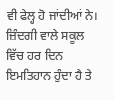ਵੀ ਫੇਲ੍ਹ ਹੋ ਜਾਂਦੀਆਂ ਨੇ। ਜ਼ਿੰਦਗੀ ਵਾਲੇ ਸਕੂਲ ਵਿੱਚ ਹਰ ਦਿਨ ਇਮਤਿਹਾਨ ਹੁੰਦਾ ਹੈ ਤੇ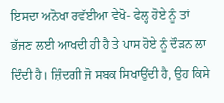ਇਸਦਾ ਅਨੋਖਾ ਰਵੱਈਆ ਵੇਖੋ- ਫੇਲ੍ਹ ਹੋਏ ਨੂੰ ਤਾਂ ਭੱਜਣ ਲਈ ਆਖਦੀ ਹੀ ਹੈ ਤੇ ਪਾਸ ਹੋਏ ਨੂੰ ਦੌੜਨ ਲਾ ਦਿੰਦੀ ਹੈ। ਜ਼ਿੰਦਗੀ ਜੋ ਸਬਕ ਸਿਖਾਉਂਦੀ ਹੈ, ਉਹ ਕਿਸੇ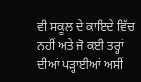ਵੀ ਸਕੂਲ ਦੇ ਕਾਇਦੇ ਵਿੱਚ ਨਹੀਂ ਅਤੇ ਜੋ ਕਈ ਤਰ੍ਹਾਂ ਦੀਆਂ ਪੜ੍ਹਾਈਆਂ ਅਸੀਂ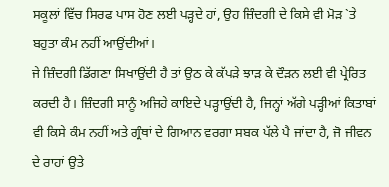ਸਕੂਲਾਂ ਵਿੱਚ ਸਿਰਫ ਪਾਸ ਹੋਣ ਲਈ ਪੜ੍ਹਦੇ ਹਾਂ, ਉਹ ਜ਼ਿੰਦਗੀ ਦੇ ਕਿਸੇ ਵੀ ਮੋੜ `ਤੇ ਬਹੁਤਾ ਕੰਮ ਨਹੀਂ ਆਉਂਦੀਆਂ।
ਜੇ ਜ਼ਿੰਦਗੀ ਡਿੱਗਣਾ ਸਿਖਾਉਂਦੀ ਹੈ ਤਾਂ ਉਠ ਕੇ ਕੱਪੜੇ ਝਾੜ ਕੇ ਦੌੜਨ ਲਈ ਵੀ ਪ੍ਰੇਰਿਤ ਕਰਦੀ ਹੈ। ਜ਼ਿੰਦਗੀ ਸਾਨੂੰ ਅਜਿਹੇ ਕਾਇਦੇ ਪੜ੍ਹਾਉਂਦੀ ਹੈ, ਜਿਨ੍ਹਾਂ ਅੱਗੇ ਪੜ੍ਹੀਆਂ ਕਿਤਾਬਾਂ ਵੀ ਕਿਸੇ ਕੰਮ ਨਹੀਂ ਅਤੇ ਗ੍ਰੰਥਾਂ ਦੇ ਗਿਆਨ ਵਰਗਾ ਸਬਕ ਪੱਲੇ ਪੈ ਜਾਂਦਾ ਹੈ, ਜੋ ਜੀਵਨ ਦੇ ਰਾਹਾਂ ਉਤੇ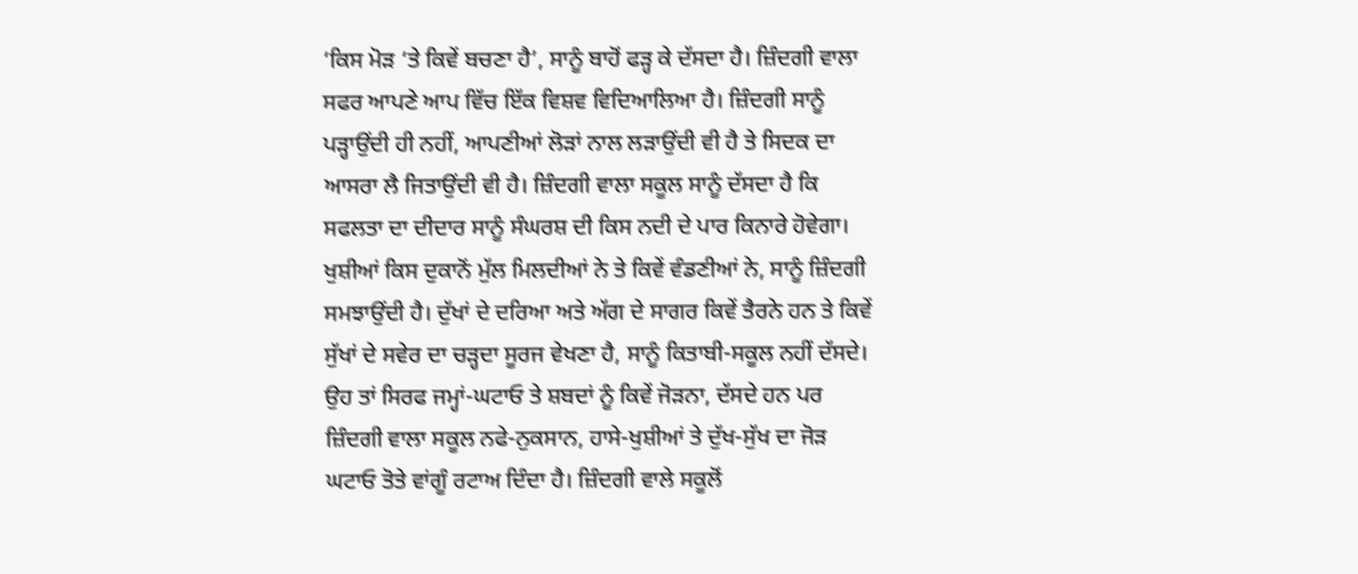‘ਕਿਸ ਮੋੜ ‘ਤੇ ਕਿਵੇਂ ਬਚਣਾ ਹੈ’, ਸਾਨੂੰ ਬਾਹੋਂ ਫੜ੍ਹ ਕੇ ਦੱਸਦਾ ਹੈ। ਜ਼ਿੰਦਗੀ ਵਾਲਾ ਸਫਰ ਆਪਣੇ ਆਪ ਵਿੱਚ ਇੱਕ ਵਿਸ਼ਵ ਵਿਦਿਆਲਿਆ ਹੈ। ਜ਼ਿੰਦਗੀ ਸਾਨੂੰ ਪੜ੍ਹਾਉਂਦੀ ਹੀ ਨਹੀਂ, ਆਪਣੀਆਂ ਲੋੜਾਂ ਨਾਲ ਲੜਾਉਂਦੀ ਵੀ ਹੈ ਤੇ ਸਿਦਕ ਦਾ ਆਸਰਾ ਲੈ ਜਿਤਾਉਂਦੀ ਵੀ ਹੈ। ਜ਼ਿੰਦਗੀ ਵਾਲਾ ਸਕੂਲ ਸਾਨੂੰ ਦੱਸਦਾ ਹੈ ਕਿ ਸਫਲਤਾ ਦਾ ਦੀਦਾਰ ਸਾਨੂੰ ਸੰਘਰਸ਼ ਦੀ ਕਿਸ ਨਦੀ ਦੇ ਪਾਰ ਕਿਨਾਰੇ ਹੋਵੇਗਾ। ਖੁਸ਼ੀਆਂ ਕਿਸ ਦੁਕਾਨੋਂ ਮੁੱਲ ਮਿਲਦੀਆਂ ਨੇ ਤੇ ਕਿਵੇਂ ਵੰਡਣੀਆਂ ਨੇ, ਸਾਨੂੰ ਜ਼ਿੰਦਗੀ ਸਮਝਾਉਂਦੀ ਹੈ। ਦੁੱਖਾਂ ਦੇ ਦਰਿਆ ਅਤੇ ਅੱਗ ਦੇ ਸਾਗਰ ਕਿਵੇਂ ਤੈਰਨੇ ਹਨ ਤੇ ਕਿਵੇਂ ਸੁੱਖਾਂ ਦੇ ਸਵੇਰ ਦਾ ਚੜ੍ਹਦਾ ਸੂਰਜ ਵੇਖਣਾ ਹੈ, ਸਾਨੂੰ ਕਿਤਾਬੀ-ਸਕੂਲ ਨਹੀਂ ਦੱਸਦੇ। ਉਹ ਤਾਂ ਸਿਰਫ ਜਮ੍ਹਾਂ-ਘਟਾਓ ਤੇ ਸ਼ਬਦਾਂ ਨੂੰ ਕਿਵੇਂ ਜੋੜਨਾ, ਦੱਸਦੇ ਹਨ ਪਰ ਜ਼ਿੰਦਗੀ ਵਾਲਾ ਸਕੂਲ ਨਫੇ-ਨੁਕਸਾਨ, ਹਾਸੇ-ਖੁਸ਼ੀਆਂ ਤੇ ਦੁੱਖ-ਸੁੱਖ ਦਾ ਜੋੜ ਘਟਾਓ ਤੋਤੇ ਵਾਂਗੂੰ ਰਟਾਅ ਦਿੰਦਾ ਹੈ। ਜ਼ਿੰਦਗੀ ਵਾਲੇ ਸਕੂਲੋਂ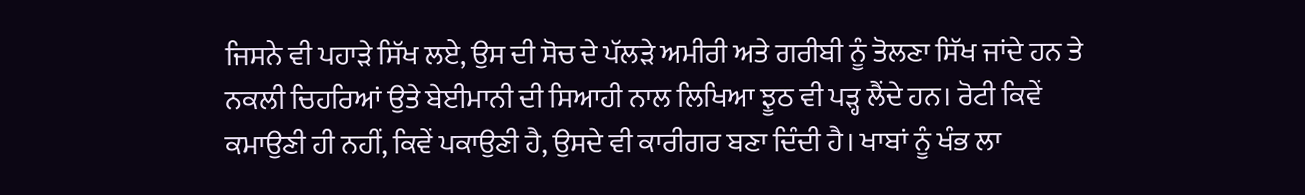ਜਿਸਨੇ ਵੀ ਪਹਾੜੇ ਸਿੱਖ ਲਏ, ਉਸ ਦੀ ਸੋਚ ਦੇ ਪੱਲੜੇ ਅਮੀਰੀ ਅਤੇ ਗਰੀਬੀ ਨੂੰ ਤੋਲਣਾ ਸਿੱਖ ਜਾਂਦੇ ਹਨ ਤੇ ਨਕਲੀ ਚਿਹਰਿਆਂ ਉਤੇ ਬੇਈਮਾਨੀ ਦੀ ਸਿਆਹੀ ਨਾਲ ਲਿਖਿਆ ਝੂਠ ਵੀ ਪੜ੍ਹ ਲੈਂਦੇ ਹਨ। ਰੋਟੀ ਕਿਵੇਂ ਕਮਾਉਣੀ ਹੀ ਨਹੀਂ, ਕਿਵੇਂ ਪਕਾਉਣੀ ਹੈ, ਉਸਦੇ ਵੀ ਕਾਰੀਗਰ ਬਣਾ ਦਿੰਦੀ ਹੈ। ਖਾਬਾਂ ਨੂੰ ਖੰਭ ਲਾ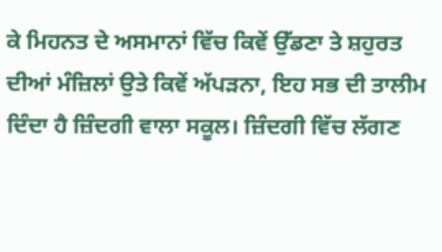ਕੇ ਮਿਹਨਤ ਦੇ ਅਸਮਾਨਾਂ ਵਿੱਚ ਕਿਵੇਂ ਉੱਡਣਾ ਤੇ ਸ਼ਹੁਰਤ ਦੀਆਂ ਮੰਜ਼ਿਲਾਂ ਉਤੇ ਕਿਵੇਂ ਅੱਪੜਨਾ, ਇਹ ਸਭ ਦੀ ਤਾਲੀਮ ਦਿੰਦਾ ਹੈ ਜ਼ਿੰਦਗੀ ਵਾਲਾ ਸਕੂਲ। ਜ਼ਿੰਦਗੀ ਵਿੱਚ ਲੱਗਣ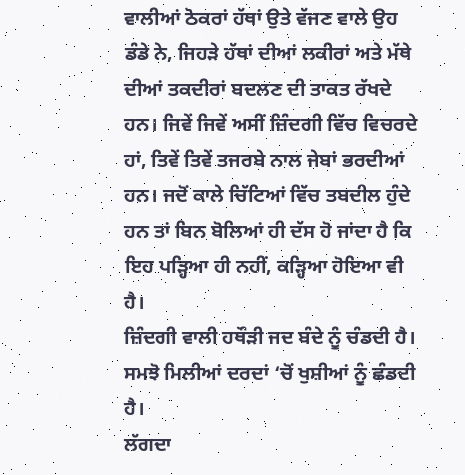ਵਾਲੀਆਂ ਠੋਕਰਾਂ ਹੱਥਾਂ ਉਤੇ ਵੱਜਣ ਵਾਲੇ ਉਹ ਡੰਡੇ ਨੇ, ਜਿਹੜੇ ਹੱਥਾਂ ਦੀਆਂ ਲਕੀਰਾਂ ਅਤੇ ਮੱਥੇ ਦੀਆਂ ਤਕਦੀਰਾਂ ਬਦਲਣ ਦੀ ਤਾਕਤ ਰੱਖਦੇ ਹਨ। ਜਿਵੇਂ ਜਿਵੇਂ ਅਸੀਂ ਜ਼ਿੰਦਗੀ ਵਿੱਚ ਵਿਚਰਦੇ ਹਾਂ, ਤਿਵੇਂ ਤਿਵੇਂ ਤਜਰਬੇ ਨਾਲ ਜੇਬਾਂ ਭਰਦੀਆਂ ਹਨ। ਜਦੋਂ ਕਾਲੇ ਚਿੱਟਿਆਂ ਵਿੱਚ ਤਬਦੀਲ ਹੁੰਦੇ ਹਨ ਤਾਂ ਬਿਨ ਬੋਲਿਆਂ ਹੀ ਦੱਸ ਹੋ ਜਾਂਦਾ ਹੈ ਕਿ ਇਹ ਪੜ੍ਹਿਆ ਹੀ ਨਹੀਂ, ਕੜ੍ਹਿਆ ਹੋਇਆ ਵੀ ਹੈ।
ਜ਼ਿੰਦਗੀ ਵਾਲੀ ਹਥੌੜੀ ਜਦ ਬੰਦੇ ਨੂੰ ਚੰਡਦੀ ਹੈ।
ਸਮਝੋ ਮਿਲੀਆਂ ਦਰਦਾਂ ‘ਚੋਂ ਖੁਸ਼ੀਆਂ ਨੂੰ ਛੰਡਦੀ ਹੈ।
ਲੱਗਦਾ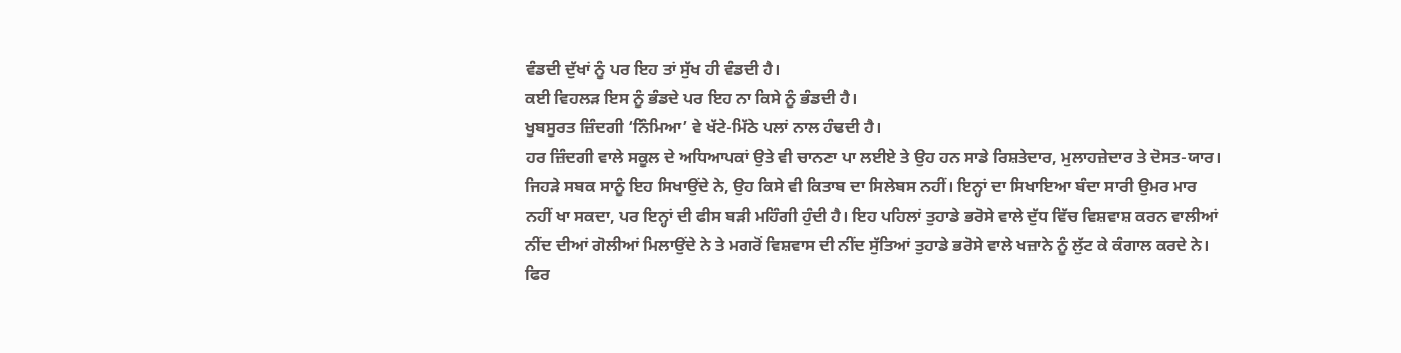ਵੰਡਦੀ ਦੁੱਖਾਂ ਨੂੰ ਪਰ ਇਹ ਤਾਂ ਸੁੱਖ ਹੀ ਵੰਡਦੀ ਹੈ।
ਕਈ ਵਿਹਲੜ ਇਸ ਨੂੰ ਭੰਡਦੇ ਪਰ ਇਹ ਨਾ ਕਿਸੇ ਨੂੰ ਭੰਡਦੀ ਹੈ।
ਖੂਬਸੂਰਤ ਜ਼ਿੰਦਗੀ ‘ਨਿੰਮਿਆ’ ਵੇ ਖੱਟੇ-ਮਿੱਠੇ ਪਲਾਂ ਨਾਲ ਹੰਢਦੀ ਹੈ।
ਹਰ ਜ਼ਿੰਦਗੀ ਵਾਲੇ ਸਕੂਲ ਦੇ ਅਧਿਆਪਕਾਂ ਉਤੇ ਵੀ ਚਾਨਣਾ ਪਾ ਲਈਏ ਤੇ ਉਹ ਹਨ ਸਾਡੇ ਰਿਸ਼ਤੇਦਾਰ, ਮੁਲਾਹਜ਼ੇਦਾਰ ਤੇ ਦੋਸਤ-ਯਾਰ। ਜਿਹੜੇ ਸਬਕ ਸਾਨੂੰ ਇਹ ਸਿਖਾਉਂਦੇ ਨੇ, ਉਹ ਕਿਸੇ ਵੀ ਕਿਤਾਬ ਦਾ ਸਿਲੇਬਸ ਨਹੀਂ। ਇਨ੍ਹਾਂ ਦਾ ਸਿਖਾਇਆ ਬੰਦਾ ਸਾਰੀ ਉਮਰ ਮਾਰ ਨਹੀਂ ਖਾ ਸਕਦਾ, ਪਰ ਇਨ੍ਹਾਂ ਦੀ ਫੀਸ ਬੜੀ ਮਹਿੰਗੀ ਹੁੰਦੀ ਹੈ। ਇਹ ਪਹਿਲਾਂ ਤੁਹਾਡੇ ਭਰੋਸੇ ਵਾਲੇ ਦੁੱਧ ਵਿੱਚ ਵਿਸ਼ਵਾਸ਼ ਕਰਨ ਵਾਲੀਆਂ ਨੀਂਦ ਦੀਆਂ ਗੋਲੀਆਂ ਮਿਲਾਉਂਦੇ ਨੇ ਤੇ ਮਗਰੋਂ ਵਿਸ਼ਵਾਸ ਦੀ ਨੀਂਦ ਸੁੱਤਿਆਂ ਤੁਹਾਡੇ ਭਰੋਸੇ ਵਾਲੇ ਖਜ਼ਾਨੇ ਨੂੰ ਲੁੱਟ ਕੇ ਕੰਗਾਲ ਕਰਦੇ ਨੇ। ਫਿਰ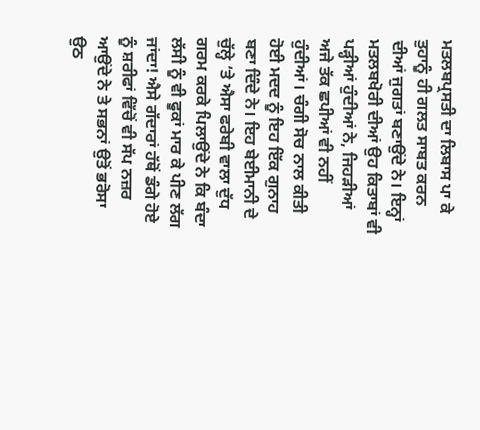ਮਤਲਬਪ੍ਰਸਤੀ ਦਾ ਲਿਬਾਸ ਪਾ ਕੇ ਤੁਹਾਨੂੰ ਹੀ ਗਲਤ ਸਾਬਤ ਕਰਨ ਦੀਆਂ ਜੁਗਤਾਂ ਬਣਾਉਂਦੇ ਨੇ। ਇਨ੍ਹਾਂ ਮਤਲਬਖੋਰੀ ਦੀਆਂ ਉਹ ਕਿਤਾਬਾਂ ਵੀ ਪੜ੍ਹੀਆਂ ਹੁੰਦੀਆਂ ਨੇ, ਜਿਹੜੀਆਂ ਅਜੇ ਤੱਕ ਛਪੀਆਂ ਵੀ ਨਹੀਂ ਹੁੰਦੀਆਂ। ਚੰਗੀ ਸੋਚ ਨਾਲ ਕੀਤੀ ਹੋਈ ਮਦਦ ਨੂੰ ਇਹ ਇੱਕ ਗੁਨਾਹ ਬਣਾ ਦਿੰਦੇ ਨੇ। ਇਹ ਬੇਈਮਾਨੀ ਦੇ ਚੁੱਲ੍ਹੇ ‘ਤੇ ਐਸਾ ਫਰੇਬੀ ਵਾਲਾ ਦੁੱਧ ਗਰਮ ਕਰਕੇ ਪਿਲਾਉਂਦੇ ਨੇ ਕਿ ਬੰਦਾ ਲੱਸੀ ਨੂੰ ਵੀ ਫੂਕਾਂ ਮਾਰ ਕੇ ਪੀਣ ਲੱਗ ਜਾਂਦਾ! ਐਸੇ ਗੱਦਾਰਾਂ ਹੱਥੋਂ ਡੰਗੇ ਹੋਏ ਨੂੰ ਸ਼ਰੀਫਾਂ ਵਿੱਚੋਂ ਵੀ ਸੱਪ ਨਜ਼ਰ ਆਉਂਦੇ ਨੇ ਤੇ ਸਭਨਾਂ ਉਤੋਂ ਭਰੋਸਾ ਉਠ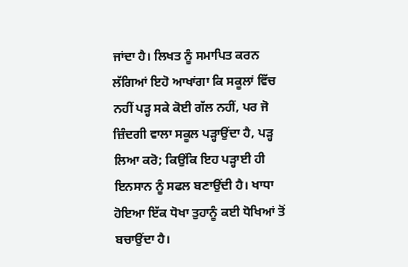ਜਾਂਦਾ ਹੈ। ਲਿਖਤ ਨੂੰ ਸਮਾਪਿਤ ਕਰਨ ਲੱਗਿਆਂ ਇਹੋ ਆਖਾਂਗਾ ਕਿ ਸਕੂਲਾਂ ਵਿੱਚ ਨਹੀਂ ਪੜ੍ਹ ਸਕੇ ਕੋਈ ਗੱਲ ਨਹੀਂ, ਪਰ ਜੋ ਜ਼ਿੰਦਗੀ ਵਾਲਾ ਸਕੂਲ ਪੜ੍ਹਾਉਂਦਾ ਹੈ, ਪੜ੍ਹ ਲਿਆ ਕਰੋ; ਕਿਉਂਕਿ ਇਹ ਪੜ੍ਹਾਈ ਹੀ ਇਨਸਾਨ ਨੂੰ ਸਫਲ ਬਣਾਉਂਦੀ ਹੈ। ਖਾਧਾ ਹੋਇਆ ਇੱਕ ਧੋਖਾ ਤੁਹਾਨੂੰ ਕਈ ਧੋਖਿਆਂ ਤੋਂ ਬਚਾਉਂਦਾ ਹੈ।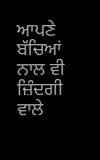ਆਪਣੇ ਬੱਚਿਆਂ ਨਾਲ ਵੀ ਜ਼ਿੰਦਗੀ ਵਾਲੇ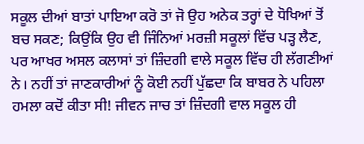ਸਕੂਲ ਦੀਆਂ ਬਾਤਾਂ ਪਾਇਆ ਕਰੋ ਤਾਂ ਜੋ ਉਹ ਅਨੇਕ ਤਰ੍ਹਾਂ ਦੇ ਧੋਖਿਆਂ ਤੋਂ ਬਚ ਸਕਣ; ਕਿਉਂਕਿ ਉਹ ਵੀ ਜਿੰਨਿਆਂ ਮਰਜ਼ੀ ਸਕੂਲਾਂ ਵਿੱਚ ਪੜ੍ਹ ਲੈਣ, ਪਰ ਆਖਰ ਅਸਲ ਕਲਾਸਾਂ ਤਾਂ ਜ਼ਿੰਦਗੀ ਵਾਲੇ ਸਕੂਲ ਵਿੱਚ ਹੀ ਲੱਗਣੀਆਂ ਨੇ। ਨਹੀਂ ਤਾਂ ਜਾਣਕਾਰੀਆਂ ਨੂੰ ਕੋਈ ਨਹੀਂ ਪੁੱਛਦਾ ਕਿ ਬਾਬਰ ਨੇ ਪਹਿਲਾ ਹਮਲਾ ਕਦੋਂ ਕੀਤਾ ਸੀ! ਜੀਵਨ ਜਾਚ ਤਾਂ ਜ਼ਿੰਦਗੀ ਵਾਲ ਸਕੂਲ ਹੀ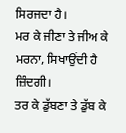ਸਿਰਜਦਾ ਹੈ।
ਮਰ ਕੇ ਜੀਣਾ ਤੇ ਜੀਅ ਕੇ ਮਰਨਾ, ਸਿਖਾਉਂਦੀ ਹੈ ਜ਼ਿੰਦਗੀ।
ਤਰ ਕੇ ਡੁੱਬਣਾ ਤੇ ਡੁੱਬ ਕੇ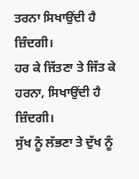ਤਰਨਾ ਸਿਖਾਉਂਦੀ ਹੈ ਜ਼ਿੰਦਗੀ।
ਹਰ ਕੇ ਜਿੱਤਣਾ ਤੇ ਜਿੱਤ ਕੇ ਹਰਨਾ, ਸਿਖਾਉਂਦੀ ਹੈ ਜ਼ਿੰਦਗੀ।
ਸੁੱਖ ਨੂੰ ਲੱਭਣਾ ਤੇ ਦੁੱਖ ਨੂੰ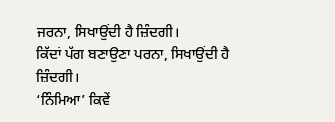ਜਰਨਾ, ਸਿਖਾਉਂਦੀ ਹੈ ਜ਼ਿੰਦਗੀ।
ਕਿੱਦਾਂ ਪੱਗ ਬਣਾਉਣਾ ਪਰਨਾ, ਸਿਖਾਉਂਦੀ ਹੈ ਜ਼ਿੰਦਗੀ।
‘ਨਿੰਮਿਆ’ ਕਿਵੇਂ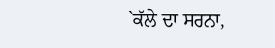`ਕੱਲੇ ਦਾ ਸਰਨਾ,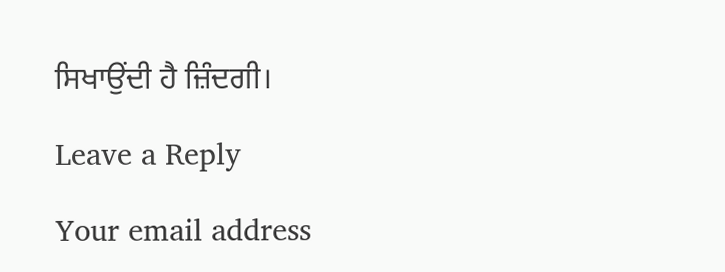ਸਿਖਾਉਂਦੀ ਹੈ ਜ਼ਿੰਦਗੀ।

Leave a Reply

Your email address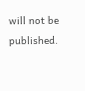will not be published.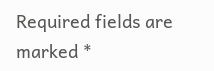Required fields are marked *